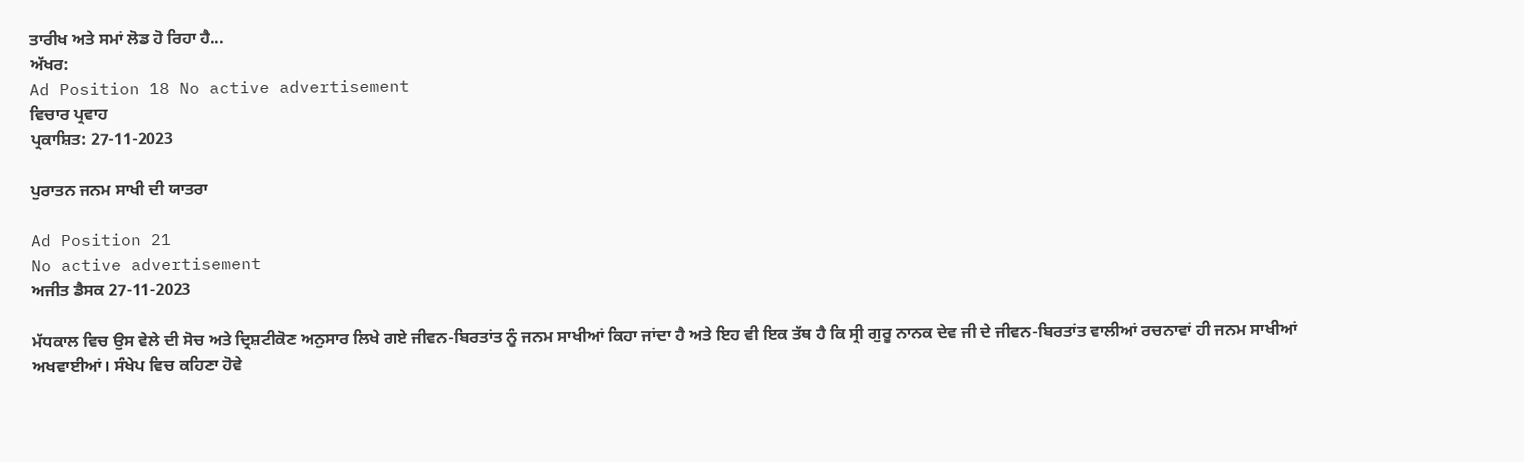ਤਾਰੀਖ ਅਤੇ ਸਮਾਂ ਲੋਡ ਹੋ ਰਿਹਾ ਹੈ...
ਅੱਖਰ:
Ad Position 18 No active advertisement
ਵਿਚਾਰ ਪ੍ਰਵਾਹ
ਪ੍ਰਕਾਸ਼ਿਤ: 27-11-2023

ਪੁਰਾਤਨ ਜਨਮ ਸਾਖੀ ਦੀ ਯਾਤਰਾ

Ad Position 21
No active advertisement
ਅਜੀਤ ਡੈਸਕ 27-11-2023

ਮੱਧਕਾਲ ਵਿਚ ਉਸ ਵੇਲੇ ਦੀ ਸੋਚ ਅਤੇ ਦ੍ਰਿਸ਼ਟੀਕੋਣ ਅਨੁਸਾਰ ਲਿਖੇ ਗਏ ਜੀਵਨ-ਬਿਰਤਾਂਤ ਨੂੰ ਜਨਮ ਸਾਖੀਆਂ ਕਿਹਾ ਜਾਂਦਾ ਹੈ ਅਤੇ ਇਹ ਵੀ ਇਕ ਤੱਥ ਹੈ ਕਿ ਸ੍ਰੀ ਗੁਰੂ ਨਾਨਕ ਦੇਵ ਜੀ ਦੇ ਜੀਵਨ-ਬਿਰਤਾਂਤ ਵਾਲੀਆਂ ਰਚਨਾਵਾਂ ਹੀ ਜਨਮ ਸਾਖੀਆਂ ਅਖਵਾਈਆਂ। ਸੰਖੇਪ ਵਿਚ ਕਹਿਣਾ ਹੋਵੇ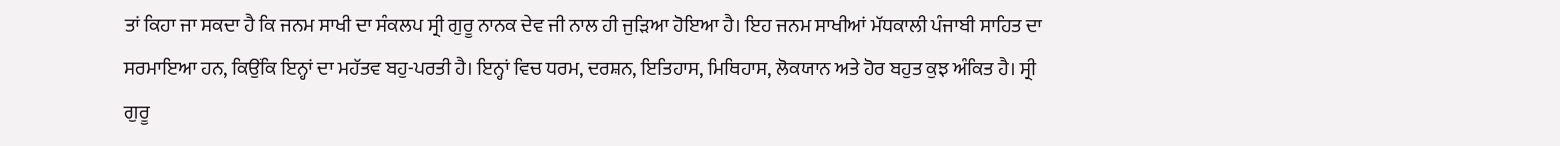ਤਾਂ ਕਿਹਾ ਜਾ ਸਕਦਾ ਹੈ ਕਿ ਜਨਮ ਸਾਖੀ ਦਾ ਸੰਕਲਪ ਸ੍ਰੀ ਗੁਰੂ ਨਾਨਕ ਦੇਵ ਜੀ ਨਾਲ ਹੀ ਜੁੜਿਆ ਹੋਇਆ ਹੈ। ਇਹ ਜਨਮ ਸਾਖੀਆਂ ਮੱਧਕਾਲੀ ਪੰਜਾਬੀ ਸਾਹਿਤ ਦਾ ਸਰਮਾਇਆ ਹਨ, ਕਿਉਂਕਿ ਇਨ੍ਹਾਂ ਦਾ ਮਹੱਤਵ ਬਹੁ-ਪਰਤੀ ਹੈ। ਇਨ੍ਹਾਂ ਵਿਚ ਧਰਮ, ਦਰਸ਼ਨ, ਇਤਿਹਾਸ, ਮਿਥਿਹਾਸ, ਲੋਕਯਾਨ ਅਤੇ ਹੋਰ ਬਹੁਤ ਕੁਝ ਅੰਕਿਤ ਹੈ। ਸ੍ਰੀ ਗੁਰੂ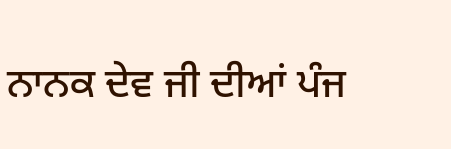ਨਾਨਕ ਦੇਵ ਜੀ ਦੀਆਂ ਪੰਜ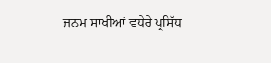ਜਨਮ ਸਾਖੀਆਂ ਵਧੇਰੇ ਪ੍ਰਸਿੱਧ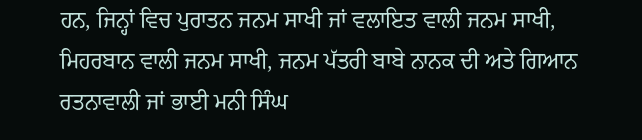ਹਨ, ਜਿਨ੍ਹਾਂ ਵਿਚ ਪੁਰਾਤਨ ਜਨਮ ਸਾਖੀ ਜਾਂ ਵਲਾਇਤ ਵਾਲੀ ਜਨਮ ਸਾਖੀ, ਮਿਹਰਬਾਨ ਵਾਲੀ ਜਨਮ ਸਾਖੀ, ਜਨਮ ਪੱਤਰੀ ਬਾਬੇ ਨਾਨਕ ਦੀ ਅਤੇ ਗਿਆਨ ਰਤਨਾਵਾਲੀ ਜਾਂ ਭਾਈ ਮਨੀ ਸਿੰਘ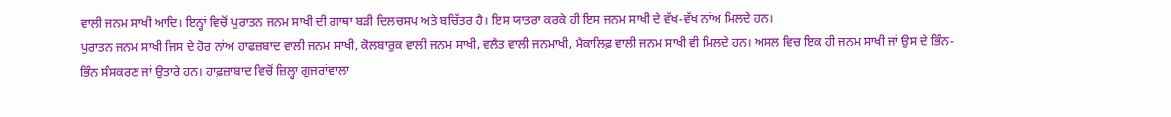ਵਾਲੀ ਜਨਮ ਸਾਖੀ ਆਦਿ। ਇਨ੍ਹਾਂ ਵਿਚੋਂ ਪੁਰਾਤਨ ਜਨਮ ਸਾਖੀ ਦੀ ਗਾਥਾ ਬੜੀ ਦਿਲਚਸਪ ਅਤੇ ਬਚਿੱਤਰ ਹੈ। ਇਸ ਯਾਤਰਾ ਕਰਕੇ ਹੀ ਇਸ ਜਨਮ ਸਾਖੀ ਦੇ ਵੱਖ-ਵੱਖ ਨਾਂਅ ਮਿਲਦੇ ਹਨ।
ਪੁਰਾਤਨ ਜਨਮ ਸਾਖੀ ਜਿਸ ਦੇ ਹੋਰ ਨਾਂਅ ਹਾਫਜ਼ਬਾਦ ਵਾਲੀ ਜਨਮ ਸਾਖੀ, ਕੋਲਬਾਰੁਕ ਵਾਲੀ ਜਨਮ ਸਾਖੀ, ਵਲੈਤ ਵਾਲੀ ਜਨਮਾਖੀ, ਮੈਕਾਲਿਫ਼ ਵਾਲੀ ਜਨਮ ਸਾਖੀ ਵੀ ਮਿਲਦੇ ਹਨ। ਅਸਲ ਵਿਚ ਇਕ ਹੀ ਜਨਮ ਸਾਖੀ ਜਾਂ ਉਸ ਦੇ ਭਿੰਨ-ਭਿੰਨ ਸੰਸਕਰਣ ਜਾਂ ਉਤਾਰੇ ਹਨ। ਹਾਫ਼ਜ਼ਾਬਾਦ ਵਿਚੋਂ ਜ਼ਿਲ੍ਹਾ ਗੁਜਰਾਂਵਾਲਾ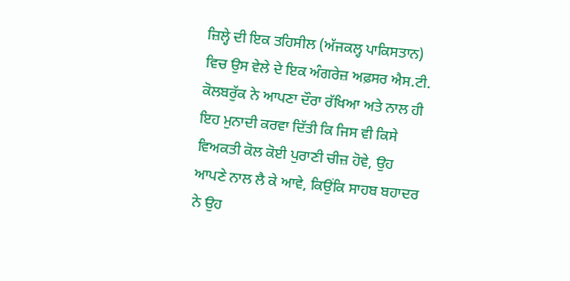ਜ਼ਿਲ੍ਹੇ ਦੀ ਇਕ ਤਹਿਸੀਲ (ਅੱਜਕਲ੍ਹ ਪਾਕਿਸਤਾਨ) ਵਿਚ ਉਸ ਵੇਲੇ ਦੇ ਇਕ ਅੰਗਰੇਜ਼ ਅਫ਼ਸਰ ਐਸ.ਟੀ. ਕੋਲਬਰੁੱਕ ਨੇ ਆਪਣਾ ਦੌਰਾ ਰੱਖਿਆ ਅਤੇ ਨਾਲ ਹੀ ਇਹ ਮੁਨਾਦੀ ਕਰਵਾ ਦਿੱਤੀ ਕਿ ਜਿਸ ਵੀ ਕਿਸੇ ਵਿਅਕਤੀ ਕੋਲ ਕੋਈ ਪੁਰਾਣੀ ਚੀਜ਼ ਹੋਵੇ, ਉਹ ਆਪਣੇ ਨਾਲ ਲੈ ਕੇ ਆਵੇ, ਕਿਉਂਕਿ ਸਾਹਬ ਬਹਾਦਰ ਨੇ ਉਹ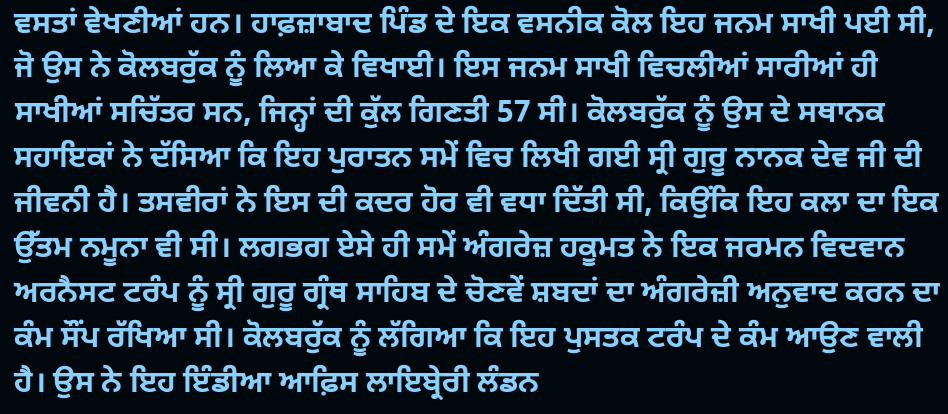ਵਸਤਾਂ ਵੇਖਣੀਆਂ ਹਨ। ਹਾਫ਼ਜ਼ਾਬਾਦ ਪਿੰਡ ਦੇ ਇਕ ਵਸਨੀਕ ਕੋਲ ਇਹ ਜਨਮ ਸਾਖੀ ਪਈ ਸੀ, ਜੋ ਉਸ ਨੇ ਕੋਲਬਰੁੱਕ ਨੂੰ ਲਿਆ ਕੇ ਵਿਖਾਈ। ਇਸ ਜਨਮ ਸਾਖੀ ਵਿਚਲੀਆਂ ਸਾਰੀਆਂ ਹੀ ਸਾਖੀਆਂ ਸਚਿੱਤਰ ਸਨ, ਜਿਨ੍ਹਾਂ ਦੀ ਕੁੱਲ ਗਿਣਤੀ 57 ਸੀ। ਕੋਲਬਰੁੱਕ ਨੂੰ ਉਸ ਦੇ ਸਥਾਨਕ ਸਹਾਇਕਾਂ ਨੇ ਦੱਸਿਆ ਕਿ ਇਹ ਪੁਰਾਤਨ ਸਮੇਂ ਵਿਚ ਲਿਖੀ ਗਈ ਸ੍ਰੀ ਗੁਰੂ ਨਾਨਕ ਦੇਵ ਜੀ ਦੀ ਜੀਵਨੀ ਹੈ। ਤਸਵੀਰਾਂ ਨੇ ਇਸ ਦੀ ਕਦਰ ਹੋਰ ਵੀ ਵਧਾ ਦਿੱਤੀ ਸੀ, ਕਿਉਂਕਿ ਇਹ ਕਲਾ ਦਾ ਇਕ ਉੱਤਮ ਨਮੂਨਾ ਵੀ ਸੀ। ਲਗਭਗ ਏਸੇ ਹੀ ਸਮੇਂ ਅੰਗਰੇਜ਼ ਹਕੂਮਤ ਨੇ ਇਕ ਜਰਮਨ ਵਿਦਵਾਨ ਅਰਨੈਸਟ ਟਰੰਪ ਨੂੰ ਸ੍ਰੀ ਗੁਰੂ ਗ੍ਰੰਥ ਸਾਹਿਬ ਦੇ ਚੋਣਵੇਂ ਸ਼ਬਦਾਂ ਦਾ ਅੰਗਰੇਜ਼ੀ ਅਨੁਵਾਦ ਕਰਨ ਦਾ ਕੰਮ ਸੌਂਪ ਰੱਖਿਆ ਸੀ। ਕੋਲਬਰੁੱਕ ਨੂੰ ਲੱਗਿਆ ਕਿ ਇਹ ਪੁਸਤਕ ਟਰੰਪ ਦੇ ਕੰਮ ਆਉਣ ਵਾਲੀ ਹੈ। ਉਸ ਨੇ ਇਹ ਇੰਡੀਆ ਆਫ਼ਿਸ ਲਾਇਬ੍ਰੇਰੀ ਲੰਡਨ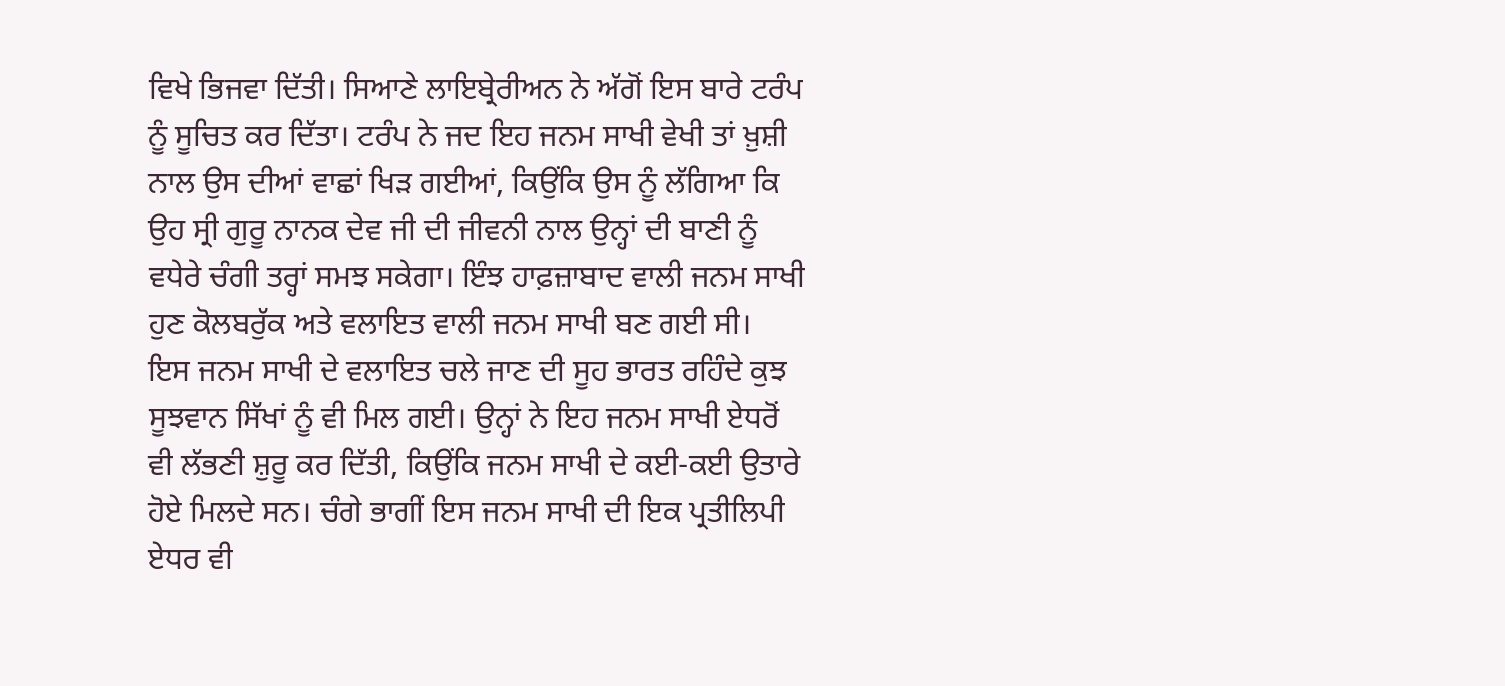ਵਿਖੇ ਭਿਜਵਾ ਦਿੱਤੀ। ਸਿਆਣੇ ਲਾਇਬ੍ਰੇਰੀਅਨ ਨੇ ਅੱਗੋਂ ਇਸ ਬਾਰੇ ਟਰੰਪ ਨੂੰ ਸੂਚਿਤ ਕਰ ਦਿੱਤਾ। ਟਰੰਪ ਨੇ ਜਦ ਇਹ ਜਨਮ ਸਾਖੀ ਵੇਖੀ ਤਾਂ ਖ਼ੁਸ਼ੀ ਨਾਲ ਉਸ ਦੀਆਂ ਵਾਛਾਂ ਖਿੜ ਗਈਆਂ, ਕਿਉਂਕਿ ਉਸ ਨੂੰ ਲੱਗਿਆ ਕਿ ਉਹ ਸ੍ਰੀ ਗੁਰੂ ਨਾਨਕ ਦੇਵ ਜੀ ਦੀ ਜੀਵਨੀ ਨਾਲ ਉਨ੍ਹਾਂ ਦੀ ਬਾਣੀ ਨੂੰ ਵਧੇਰੇ ਚੰਗੀ ਤਰ੍ਹਾਂ ਸਮਝ ਸਕੇਗਾ। ਇੰਝ ਹਾਫ਼ਜ਼ਾਬਾਦ ਵਾਲੀ ਜਨਮ ਸਾਖੀ ਹੁਣ ਕੋਲਬਰੁੱਕ ਅਤੇ ਵਲਾਇਤ ਵਾਲੀ ਜਨਮ ਸਾਖੀ ਬਣ ਗਈ ਸੀ।
ਇਸ ਜਨਮ ਸਾਖੀ ਦੇ ਵਲਾਇਤ ਚਲੇ ਜਾਣ ਦੀ ਸੂਹ ਭਾਰਤ ਰਹਿੰਦੇ ਕੁਝ ਸੂਝਵਾਨ ਸਿੱਖਾਂ ਨੂੰ ਵੀ ਮਿਲ ਗਈ। ਉਨ੍ਹਾਂ ਨੇ ਇਹ ਜਨਮ ਸਾਖੀ ਏਧਰੋਂ ਵੀ ਲੱਭਣੀ ਸ਼ੁਰੂ ਕਰ ਦਿੱਤੀ, ਕਿਉਂਕਿ ਜਨਮ ਸਾਖੀ ਦੇ ਕਈ-ਕਈ ਉਤਾਰੇ ਹੋਏ ਮਿਲਦੇ ਸਨ। ਚੰਗੇ ਭਾਗੀਂ ਇਸ ਜਨਮ ਸਾਖੀ ਦੀ ਇਕ ਪ੍ਰਤੀਲਿਪੀ ਏਧਰ ਵੀ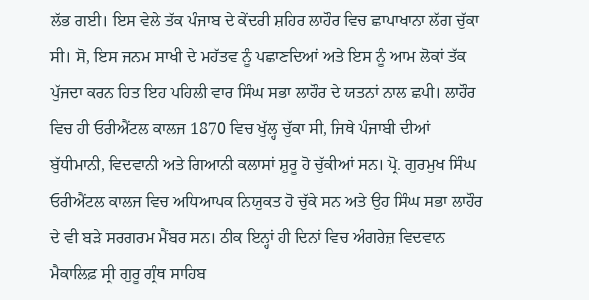ਲੱਭ ਗਈ। ਇਸ ਵੇਲੇ ਤੱਕ ਪੰਜਾਬ ਦੇ ਕੇਂਦਰੀ ਸ਼ਹਿਰ ਲਾਹੌਰ ਵਿਚ ਛਾਪਾਖਾਨਾ ਲੱਗ ਚੁੱਕਾ ਸੀ। ਸੋ, ਇਸ ਜਨਮ ਸਾਖੀ ਦੇ ਮਹੱਤਵ ਨੂੰ ਪਛਾਣਦਿਆਂ ਅਤੇ ਇਸ ਨੂੰ ਆਮ ਲੋਕਾਂ ਤੱਕ ਪੁੱਜਦਾ ਕਰਨ ਹਿਤ ਇਹ ਪਹਿਲੀ ਵਾਰ ਸਿੰਘ ਸਭਾ ਲਾਹੌਰ ਦੇ ਯਤਨਾਂ ਨਾਲ ਛਪੀ। ਲਾਹੌਰ ਵਿਚ ਹੀ ਓਰੀਐਂਟਲ ਕਾਲਜ 1870 ਵਿਚ ਖੁੱਲ੍ਹ ਚੁੱਕਾ ਸੀ, ਜਿਥੇ ਪੰਜਾਬੀ ਦੀਆਂ ਬੁੱਧੀਮਾਨੀ, ਵਿਦਵਾਨੀ ਅਤੇ ਗਿਆਨੀ ਕਲਾਸਾਂ ਸ਼ੁਰੂ ਹੋ ਚੁੱਕੀਆਂ ਸਨ। ਪ੍ਰੋ. ਗੁਰਮੁਖ ਸਿੰਘ ਓਰੀਐਂਟਲ ਕਾਲਜ ਵਿਚ ਅਧਿਆਪਕ ਨਿਯੁਕਤ ਹੋ ਚੁੱਕੇ ਸਨ ਅਤੇ ਉਹ ਸਿੰਘ ਸਭਾ ਲਾਹੌਰ ਦੇ ਵੀ ਬੜੇ ਸਰਗਰਮ ਮੈਂਬਰ ਸਨ। ਠੀਕ ਇਨ੍ਹਾਂ ਹੀ ਦਿਨਾਂ ਵਿਚ ਅੰਗਰੇਜ਼ ਵਿਦਵਾਨ ਮੈਕਾਲਿਫ਼ ਸ੍ਰੀ ਗੁਰੂ ਗ੍ਰੰਥ ਸਾਹਿਬ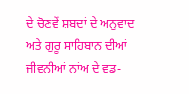ਦੇ ਚੋਣਵੇਂ ਸ਼ਬਦਾਂ ਦੇ ਅਨੁਵਾਦ ਅਤੇ ਗੁਰੂ ਸਾਹਿਬਾਨ ਦੀਆਂ ਜੀਵਨੀਆਂ ਨਾਂਅ ਦੇ ਵਡ-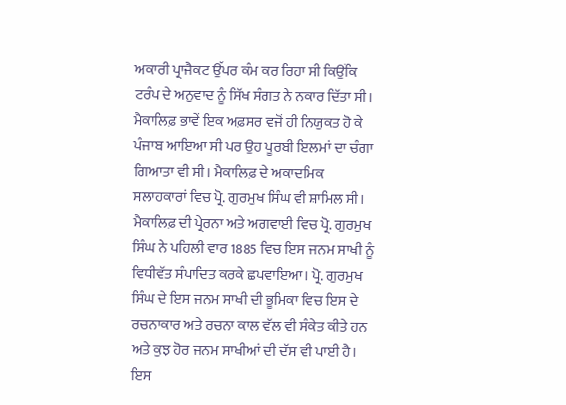ਅਕਾਰੀ ਪ੍ਰਾਜੈਕਟ ਉੱਪਰ ਕੰਮ ਕਰ ਰਿਹਾ ਸੀ ਕਿਉਂਕਿ ਟਰੰਪ ਦੇ ਅਨੁਵਾਦ ਨੂੰ ਸਿੱਖ ਸੰਗਤ ਨੇ ਨਕਾਰ ਦਿੱਤਾ ਸੀ।
ਮੈਕਾਲਿਫ਼ ਭਾਵੇਂ ਇਕ ਅਫ਼ਸਰ ਵਜੋਂ ਹੀ ਨਿਯੁਕਤ ਹੋ ਕੇ ਪੰਜਾਬ ਆਇਆ ਸੀ ਪਰ ਉਹ ਪੂਰਬੀ ਇਲਮਾਂ ਦਾ ਚੰਗਾ ਗਿਆਤਾ ਵੀ ਸੀ। ਮੈਕਾਲਿਫ਼ ਦੇ ਅਕਾਦਮਿਕ ਸਲਾਹਕਾਰਾਂ ਵਿਚ ਪ੍ਰੋ. ਗੁਰਮੁਖ ਸਿੰਘ ਵੀ ਸ਼ਾਮਿਲ ਸੀ। ਮੈਕਾਲਿਫ਼ ਦੀ ਪ੍ਰੇਰਨਾ ਅਤੇ ਅਗਵਾਈ ਵਿਚ ਪ੍ਰੋ. ਗੁਰਮੁਖ ਸਿੰਘ ਨੇ ਪਹਿਲੀ ਵਾਰ 1885 ਵਿਚ ਇਸ ਜਨਮ ਸਾਖੀ ਨੂੰ ਵਿਧੀਵੱਤ ਸੰਪਾਦਿਤ ਕਰਕੇ ਛਪਵਾਇਆ। ਪ੍ਰੋ. ਗੁਰਮੁਖ ਸਿੰਘ ਦੇ ਇਸ ਜਨਮ ਸਾਖੀ ਦੀ ਭੂਮਿਕਾ ਵਿਚ ਇਸ ਦੇ ਰਚਨਾਕਾਰ ਅਤੇ ਰਚਨਾ ਕਾਲ ਵੱਲ ਵੀ ਸੰਕੇਤ ਕੀਤੇ ਹਨ ਅਤੇ ਕੁਝ ਹੋਰ ਜਨਮ ਸਾਖੀਆਂ ਦੀ ਦੱਸ ਵੀ ਪਾਈ ਹੈ। ਇਸ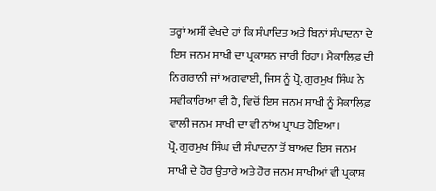ਤਰ੍ਹਾਂ ਅਸੀਂ ਵੇਖਦੇ ਹਾਂ ਕਿ ਸੰਪਾਦਿਤ ਅਤੇ ਬਿਨਾਂ ਸੰਪਾਦਨਾ ਦੇ ਇਸ ਜਨਮ ਸਾਖੀ ਦਾ ਪ੍ਰਕਾਸ਼ਨ ਜਾਰੀ ਰਿਹਾ। ਮੈਕਾਲਿਫ਼ ਦੀ ਨਿਗਰਾਨੀ ਜਾਂ ਅਗਵਾਈ, ਜਿਸ ਨੂੰ ਪ੍ਰੋ. ਗੁਰਮੁਖ ਸਿੰਘ ਨੇ ਸਵੀਕਾਰਿਆ ਵੀ ਹੈ, ਵਿਚੋਂ ਇਸ ਜਨਮ ਸਾਖੀ ਨੂੰ ਮੈਕਾਲਿਫ਼ ਵਾਲੀ ਜਨਮ ਸਾਖੀ ਦਾ ਵੀ ਨਾਂਅ ਪ੍ਰਾਪਤ ਹੋਇਆ।
ਪ੍ਰੋ. ਗੁਰਮੁਖ ਸਿੰਘ ਦੀ ਸੰਪਾਦਨਾ ਤੋਂ ਬਾਅਦ ਇਸ ਜਨਮ ਸਾਖੀ ਦੇ ਹੋਰ ਉਤਾਰੇ ਅਤੇ ਹੋਰ ਜਨਮ ਸਾਖੀਆਂ ਵੀ ਪ੍ਰਕਾਸ਼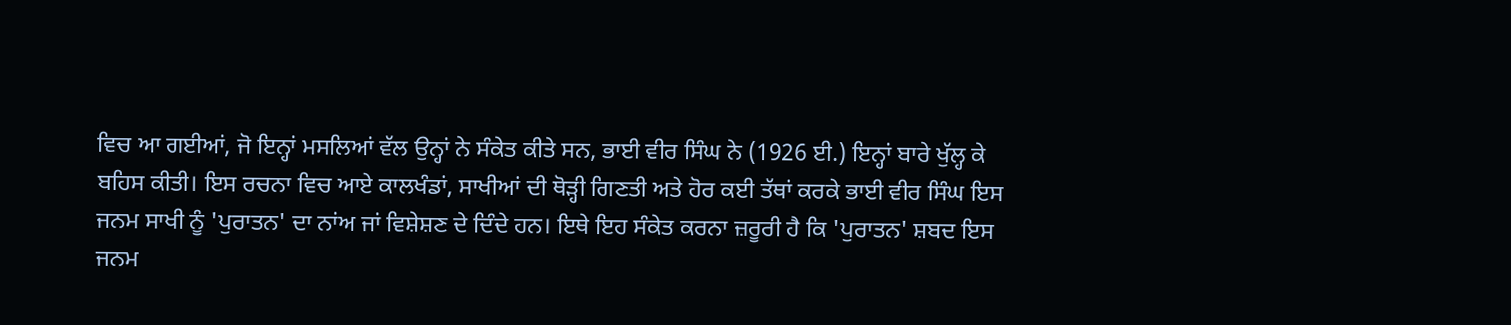ਵਿਚ ਆ ਗਈਆਂ, ਜੋ ਇਨ੍ਹਾਂ ਮਸਲਿਆਂ ਵੱਲ ਉਨ੍ਹਾਂ ਨੇ ਸੰਕੇਤ ਕੀਤੇ ਸਨ, ਭਾਈ ਵੀਰ ਸਿੰਘ ਨੇ (1926 ਈ.) ਇਨ੍ਹਾਂ ਬਾਰੇ ਖੁੱਲ੍ਹ ਕੇ ਬਹਿਸ ਕੀਤੀ। ਇਸ ਰਚਨਾ ਵਿਚ ਆਏ ਕਾਲਖੰਡਾਂ, ਸਾਖੀਆਂ ਦੀ ਥੋੜ੍ਹੀ ਗਿਣਤੀ ਅਤੇ ਹੋਰ ਕਈ ਤੱਥਾਂ ਕਰਕੇ ਭਾਈ ਵੀਰ ਸਿੰਘ ਇਸ ਜਨਮ ਸਾਖੀ ਨੂੰ 'ਪੁਰਾਤਨ' ਦਾ ਨਾਂਅ ਜਾਂ ਵਿਸ਼ੇਸ਼ਣ ਦੇ ਦਿੰਦੇ ਹਨ। ਇਥੇ ਇਹ ਸੰਕੇਤ ਕਰਨਾ ਜ਼ਰੂਰੀ ਹੈ ਕਿ 'ਪੁਰਾਤਨ' ਸ਼ਬਦ ਇਸ ਜਨਮ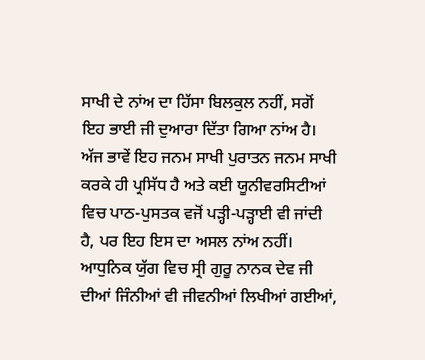ਸਾਖੀ ਦੇ ਨਾਂਅ ਦਾ ਹਿੱਸਾ ਬਿਲਕੁਲ ਨਹੀਂ, ਸਗੋਂ ਇਹ ਭਾਈ ਜੀ ਦੁਆਰਾ ਦਿੱਤਾ ਗਿਆ ਨਾਂਅ ਹੈ। ਅੱਜ ਭਾਵੇਂ ਇਹ ਜਨਮ ਸਾਖੀ ਪੁਰਾਤਨ ਜਨਮ ਸਾਖੀ ਕਰਕੇ ਹੀ ਪ੍ਰਸਿੱਧ ਹੈ ਅਤੇ ਕਈ ਯੂਨੀਵਰਸਿਟੀਆਂ ਵਿਚ ਪਾਠ-ਪੁਸਤਕ ਵਜੋਂ ਪੜ੍ਹੀ-ਪੜ੍ਹਾਈ ਵੀ ਜਾਂਦੀ ਹੈ, ਪਰ ਇਹ ਇਸ ਦਾ ਅਸਲ ਨਾਂਅ ਨਹੀਂ। ਆਧੁਨਿਕ ਯੁੱਗ ਵਿਚ ਸ੍ਰੀ ਗੁਰੂ ਨਾਨਕ ਦੇਵ ਜੀ ਦੀਆਂ ਜਿੰਨੀਆਂ ਵੀ ਜੀਵਨੀਆਂ ਲਿਖੀਆਂ ਗਈਆਂ,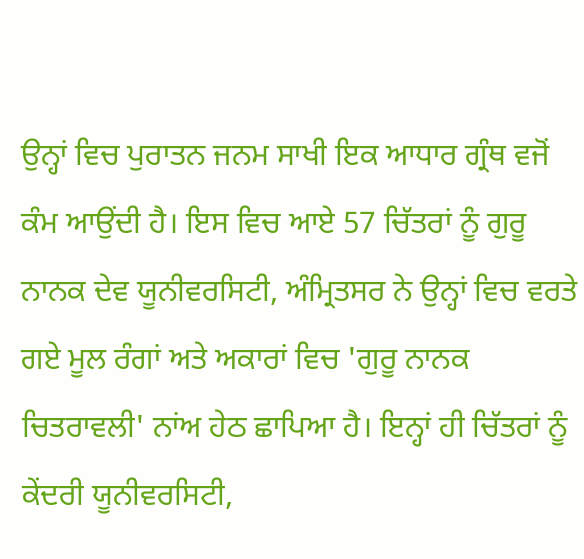ਉਨ੍ਹਾਂ ਵਿਚ ਪੁਰਾਤਨ ਜਨਮ ਸਾਖੀ ਇਕ ਆਧਾਰ ਗ੍ਰੰਥ ਵਜੋਂ ਕੰਮ ਆਉਂਦੀ ਹੈ। ਇਸ ਵਿਚ ਆਏ 57 ਚਿੱਤਰਾਂ ਨੂੰ ਗੁਰੂ ਨਾਨਕ ਦੇਵ ਯੂਨੀਵਰਸਿਟੀ, ਅੰਮ੍ਰਿਤਸਰ ਨੇ ਉਨ੍ਹਾਂ ਵਿਚ ਵਰਤੇ ਗਏ ਮੂਲ ਰੰਗਾਂ ਅਤੇ ਅਕਾਰਾਂ ਵਿਚ 'ਗੁਰੂ ਨਾਨਕ ਚਿਤਰਾਵਲੀ' ਨਾਂਅ ਹੇਠ ਛਾਪਿਆ ਹੈ। ਇਨ੍ਹਾਂ ਹੀ ਚਿੱਤਰਾਂ ਨੂੰ ਕੇਂਦਰੀ ਯੂਨੀਵਰਸਿਟੀ,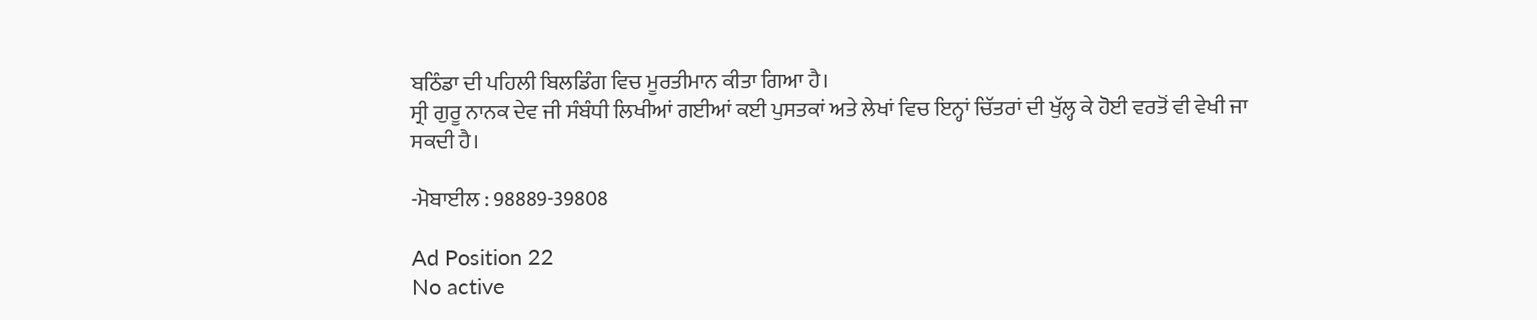ਬਠਿੰਡਾ ਦੀ ਪਹਿਲੀ ਬਿਲਡਿੰਗ ਵਿਚ ਮੂਰਤੀਮਾਨ ਕੀਤਾ ਗਿਆ ਹੈ।
ਸ੍ਰੀ ਗੁਰੂ ਨਾਨਕ ਦੇਵ ਜੀ ਸੰਬੰਧੀ ਲਿਖੀਆਂ ਗਈਆਂ ਕਈ ਪੁਸਤਕਾਂ ਅਤੇ ਲੇਖਾਂ ਵਿਚ ਇਨ੍ਹਾਂ ਚਿੱਤਰਾਂ ਦੀ ਖੁੱਲ੍ਹ ਕੇ ਹੋਈ ਵਰਤੋਂ ਵੀ ਵੇਖੀ ਜਾ ਸਕਦੀ ਹੈ।

-ਮੋਬਾਈਲ : 98889-39808

Ad Position 22
No active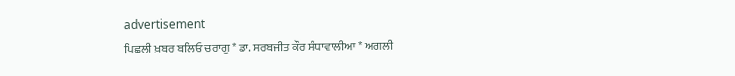advertisement
ਪਿਛਲੀ ਖ਼ਬਰ ਬਲਿਓ ਚਰਾਗੁ * ਡਾ. ਸਰਬਜੀਤ ਕੌਰ ਸੰਧਾਵਾਲੀਆ * ਅਗਲੀ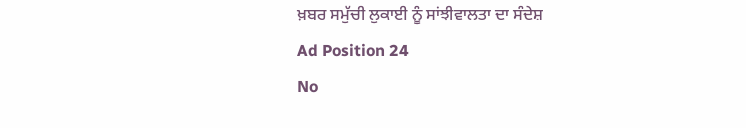ਖ਼ਬਰ ਸਮੁੱਚੀ ਲੁਕਾਈ ਨੂੰ ਸਾਂਝੀਵਾਲਤਾ ਦਾ ਸੰਦੇਸ਼
Ad Position 24
No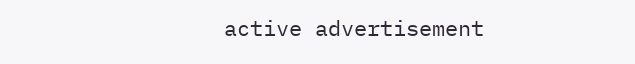active advertisement